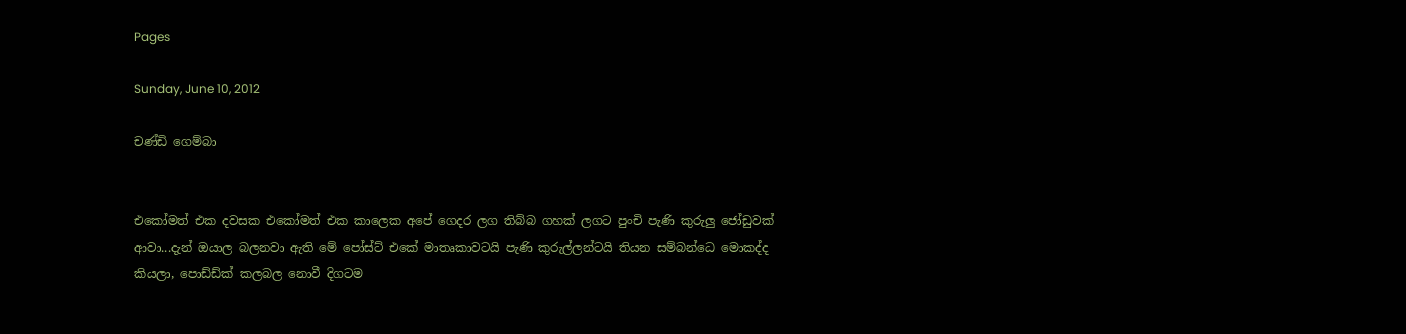Pages

Sunday, June 10, 2012

චණ්ඩි ගෙම්බා


එකෝමත් එක දවසක එකෝමත් එක කාලෙක අපේ ගෙදර ලග තිබ්බ ගහක් ලගට පුංචි පැණි කුරුලු ජෝඩුවක් ආවා...දැන් ඔයාල බලනවා ඇති මේ පෝස්ට් එකේ මාතෘකාවටයි පැණි කුරුල්ලන්ටයි තියන සම්බන්ධෙ මොකද්ද කියලා, පොඩ්ඩ්ක් කලබල නොවී දිගටම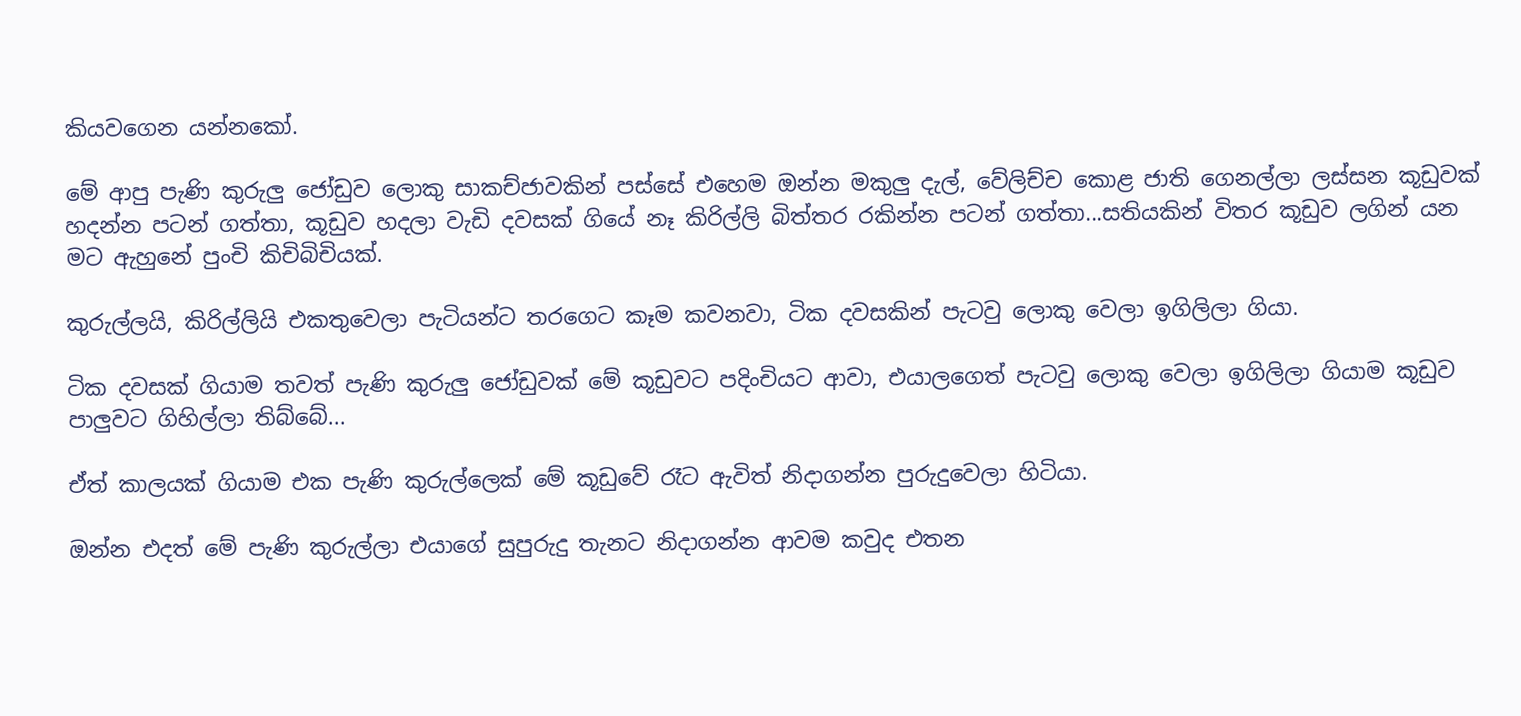කියවගෙන යන්නකෝ.

මේ ආපු පැණි කුරුලු ජෝඩුව ලොකු සාකච්ජාවකින් පස්සේ එහෙම ඔන්න මකුලු දැල්, වේලිච්ච කොළ ජාති ගෙනල්ලා ලස්සන කූඩුවක් හදන්න පටන් ගත්තා, කූඩුව හදලා වැඩි දවසක් ගියේ නෑ කිරිල්ලි බිත්තර රකින්න පටන් ගත්තා...සතියකින් විතර කූඩුව ලගින් යන මට ඇහුනේ පුංචි කිචිබිචියක්.

කුරුල්ලයි, කිරිල්ලියි එකතුවෙලා පැටියන්ට තරගෙට කෑම කවනවා, ටික දවසකින් පැටවු ලොකු වෙලා ඉගිලිලා ගියා.

ටික දවසක් ගියාම තවත් පැණි කුරුලු ජෝඩුවක් මේ කූඩුවට පදිංචියට ආවා, එයාලගෙත් පැටවු ලොකු වෙලා ඉගිලිලා ගියාම කූඩුව පාලුවට ගිහිල්ලා තිබ්බේ...

ඒත් කාලයක් ගියාම එක පැණි කුරුල්ලෙක් මේ කූඩුවේ රෑට ඇවිත් නිදාගන්න පුරුදුවෙලා හිටියා.

ඔන්න එදත් මේ පැණි කුරුල්ලා එයාගේ සුපුරුදු තැනට නිදාගන්න ආවම කවුද එතන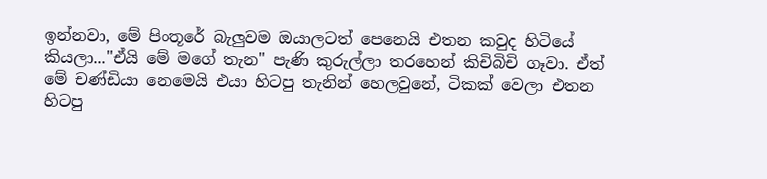ඉන්නවා, මේ පිංතූරේ බැලුවම ඔයාලටත් පෙනෙයි එතන කවුද හිටියේ කියලා..."ඒයි මේ මගේ තැන" පැණි කුරුල්ලා තරහෙන් කිචිබිචි ගෑවා. ඒත් මේ චණ්ඩියා නෙමෙයි එයා හිටපු තැනින් හෙලවුනේ, ටිකක් වෙලා එතන හිටපු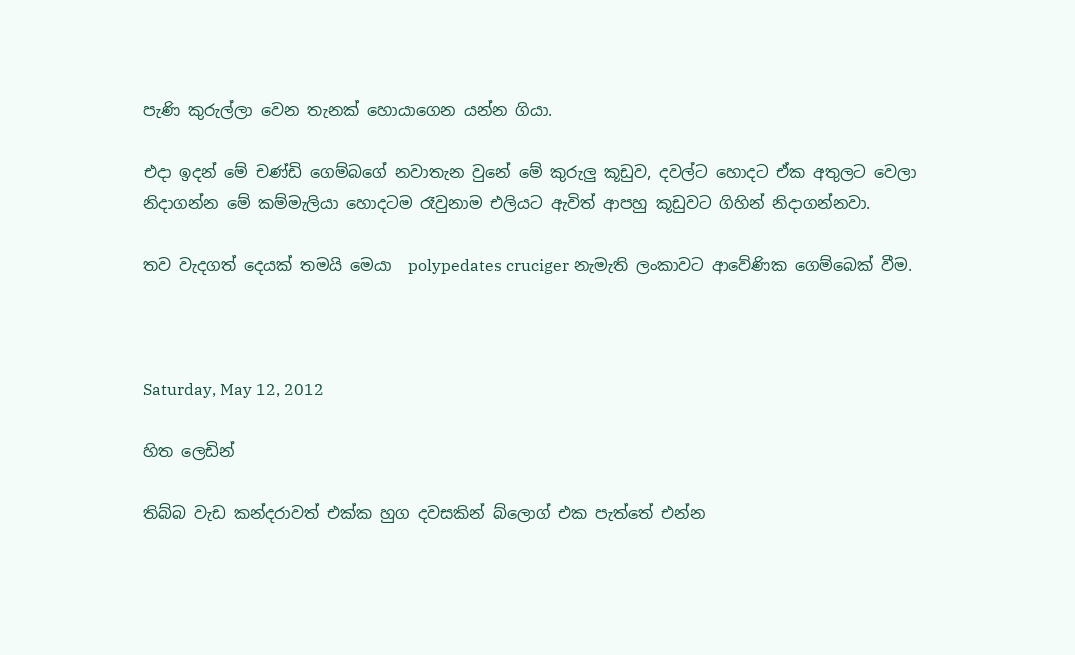පැණි කුරුල්ලා වෙන තැනක් හොයාගෙන යන්න ගියා.

එදා ඉදන් මේ චණ්ඩි ගෙම්බගේ නවාතැන වුනේ මේ කුරුලු කූඩුව, දවල්ට හොදට ඒක අතුලට වෙලා නිදාගන්න මේ කම්මැලියා හොදටම රෑවුනාම එලියට ඇවිත් ආපහු කූඩුවට ගිහින් නිදාගන්නවා.

තව වැදගත් දෙයක් තමයි මෙයා  polypedates cruciger නැමැති ලංකාවට ආවේණික ගෙම්බෙක් වීම.



Saturday, May 12, 2012

හිත ලෙඩින්

තිබ්බ වැඩ කන්දරාවත් එක්ක හුග දවසකින් බ්ලොග් එක පැත්තේ එන්න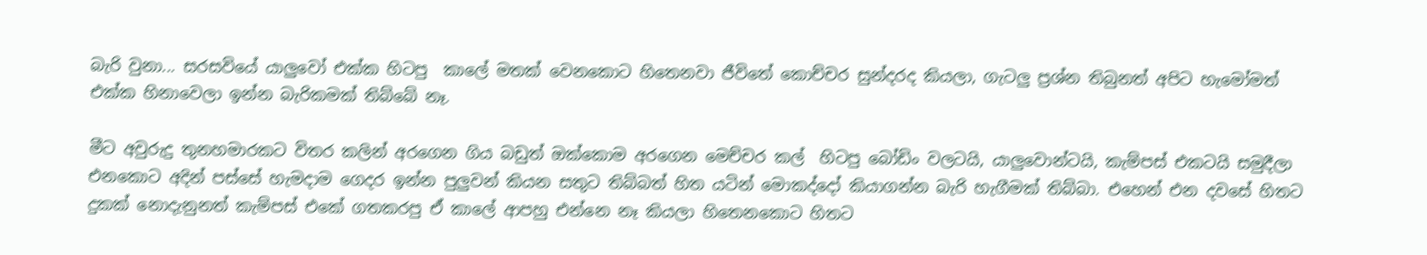බැරි වුනා... සරසවියේ යාලුවෝ එක්ක හිටපු  කාලේ මතක් වෙනකොට හිතෙනවා ජීවිතේ කොච්චර සුන්දරද කියලා, ගැටලු ප්‍රශ්න තිබුනත් අපිට හැමෝමත් එක්ක හිනාවෙලා ඉන්න බැරිකමක් තිබ්බේ නෑ.

මීට අවුරුදු තුනහමාරකට විතර කලින් අරගෙන ගිය බඩුත් ඔක්කොම අරගෙන මෙච්චර කල්  හිටපු බෝඩිං වලටයි, යාලුවොන්ටයි, කැම්පස් එකටයි සමුදීලා එනකොට අදින් පස්සේ හැමදාම ගෙදර ඉන්න පුලුවන් කියන සතුට තිබ්බත් හිත යටින් මොකද්දෝ කියාගන්න බැරි හැගීමක් තිබ්බා. එහෙන් එන දවසේ හිතට දුකක් නොදැනුනත් කැම්පස් එකේ ගතකරපු ඒ කාලේ ආපහු එන්නෙ නෑ කියලා හිතෙනකොට හිතට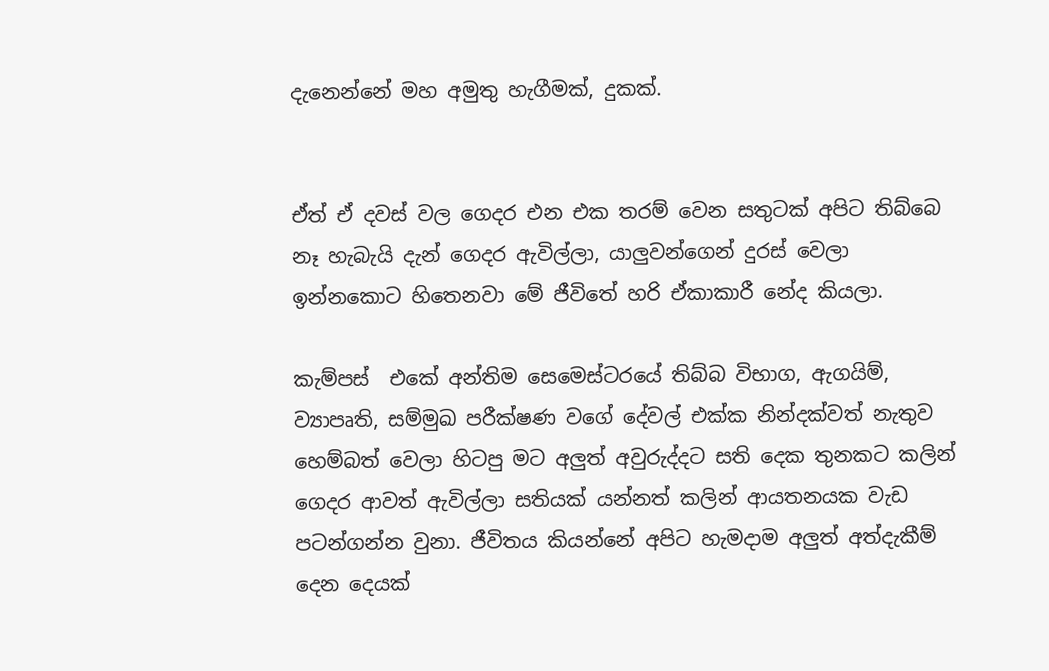දැනෙන්නේ මහ අමුතු හැගීමක්, දුකක්.


ඒත් ඒ දවස් වල ගෙදර එන එක තරම් වෙන සතුටක් අපිට තිබ්බෙ නෑ හැබැයි දැන් ගෙදර ඇවිල්ලා, යාලුවන්ගෙන් දුරස් වෙලා ඉන්නකොට හිතෙනවා මේ ජීවිතේ හරි ඒකාකාරී නේද කියලා.

කැම්පස්  එකේ අන්තිම සෙමෙස්ටරයේ තිබ්බ විභාග, ඇගයිම්, ව්‍යාපෘති, සම්මුඛ පරීක්ෂණ වගේ දේවල් එක්ක නින්දක්වත් නැතුව හෙම්බත් වෙලා හිටපු මට අලුත් අවුරුද්දට සති දෙක තුනකට කලින් ගෙදර ආවත් ඇවිල්ලා සතියක් යන්නත් කලින් ආයතනයක වැඩ පටන්ගන්න වුනා. ජීවිතය කියන්නේ අපිට හැමදාම අලුත් අත්දැකීම් දෙන දෙයක්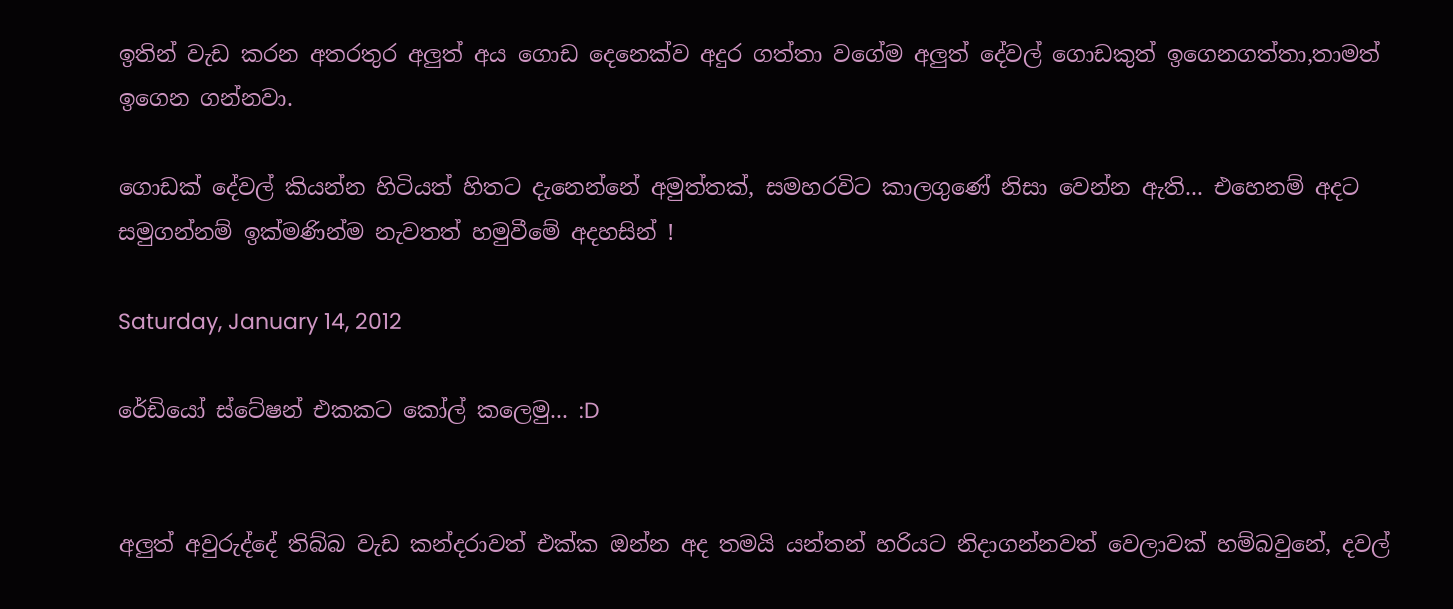ඉතින් වැඩ කරන අතරතුර අලුත් අය ගොඩ දෙනෙක්ව අදුර ගත්තා වගේම අලුත් දේවල් ගොඩකුත් ඉගෙනගත්තා,තාමත් ඉගෙන ගන්නවා.

ගොඩක් දේවල් කියන්න හිටියත් හිතට දැනෙන්නේ අමුත්තක්, සමහරවිට කාලගුණේ නිසා වෙන්න ඇති... එහෙනම් අදට සමුගන්නම් ඉක්මණින්ම නැවතත් හමුවීමේ අදහසින් !

Saturday, January 14, 2012

රේඩියෝ ස්ටේෂන් එකකට කෝල් කලෙමු... :D


අලුත් අවුරුද්දේ තිබ්බ වැඩ කන්දරාවත් එක්ක ඔන්න අද තමයි යන්තන් හරියට නිදාගන්නවත් වෙලාවක් හම්බවුනේ, දවල්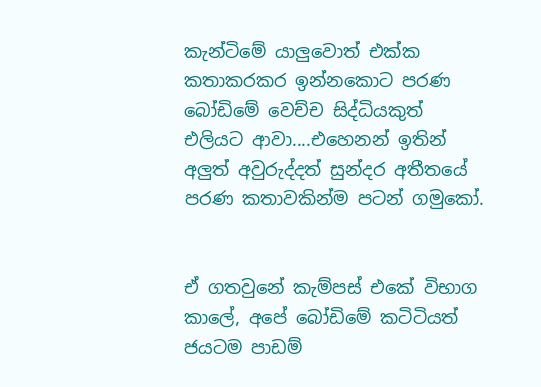කැන්ටිමේ යාලුවොත් එක්ක කතාකරකර ඉන්නකොට පරණ බෝඩිමේ වෙච්ච සිද්ධියකුත් එලියට ආවා....එහෙනන් ඉතින් අලුත් අවුරුද්දත් සුන්දර අතීතයේ පරණ කතාවකින්ම පටන් ගමුකෝ.


ඒ ගතවුනේ කැම්පස් එකේ විභාග කාලේ, අපේ බෝඩිමේ කටිටියත් ජයටම පාඩම්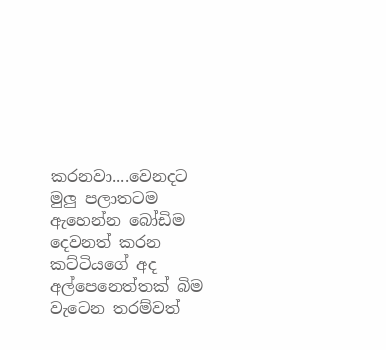කරනවා....වෙනදට මුලු පලාතටම ඇහෙන්න බෝඩිම දෙවනත් කරන කට්ටියගේ අද අල්පෙනෙත්තක් බිම වැටෙන තරම්වත්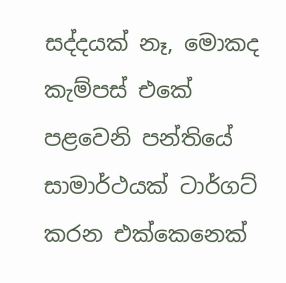සද්දයක් නෑ, මොකද කැම්පස් එකේ පළවෙනි පන්තියේ සාමාර්ථයක් ටාර්ගට් කරන එක්කෙනෙක්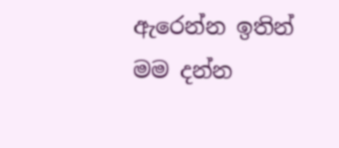ඇරෙන්න ඉතින් මම දන්න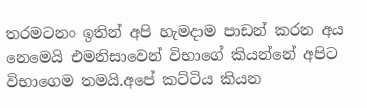තරමටනං ඉතින් අපි හැමදාම පාඩන් කරන අය නෙමෙයි එමනිසාවෙන් විභාගේ කියන්නේ අපිට විභාගෙම තමයි.අපේ කට්ටිය කියන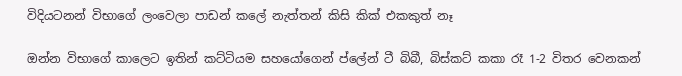විදියටනන් විභාගේ ලංවෙලා පාඩන් කලේ නැත්තන් කිසි කික් එකකුත් නෑ

ඔන්න විභාගේ කාලෙට ඉතින් කට්ටියම සහයෝගෙන් ප්ලේන් ටී බිබී, බිස්කට් කකා රෑ 1-2 විතර වෙනකන්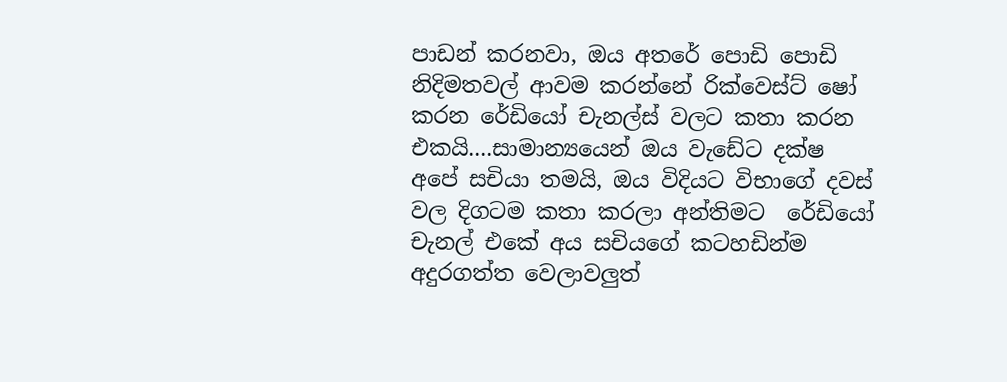පාඩන් කරනවා, ඔය අතරේ පොඩි පොඩි නිදිමතවල් ආවම කරන්නේ රික්වෙස්ට් ෂෝ කරන රේඩියෝ චැනල්ස් වලට කතා කරන එකයි....සාමාන්‍යයෙන් ඔය වැඩේට දක්ෂ අපේ සචියා තමයි, ඔය විදියට විභාගේ දවස් වල දිගටම කතා කරලා අන්තිමට  රේඩියෝ චැනල් එකේ අය සචියගේ කටහඩින්ම අදුරගත්ත වෙලාවලුත්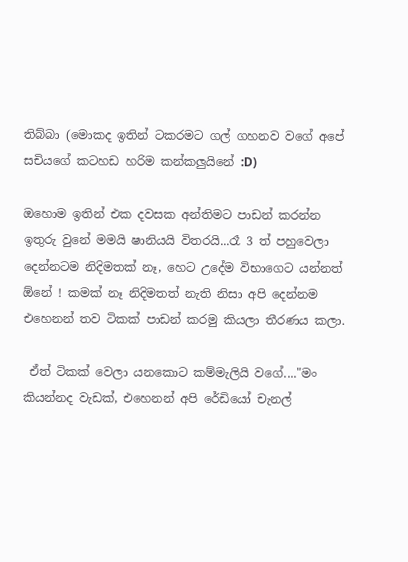තිබ්බා (මොකද ඉතින් ටකරමට ගල් ගහනව වගේ අපේ සචියගේ කටහඩ හරිම කන්කලුයිනේ :D)

ඔහොම ඉතින් එක දවසක අන්තිමට පාඩන් කරන්න ඉතුරු වුනේ මමයි ෂානියයි විතරයි...රෑ 3 ත් පහුවෙලා දෙන්නටම නිදිමතක් නෑ, හෙට උදේම විභාගෙට යන්නත් ඕනේ ! කමක් නෑ නිදිමතත් නැති නිසා අපි දෙන්නම එහෙනන් තව ටිකක් පාඩන් කරමු කියලා තීරණය කලා.

 ඒත් ටිකක් වෙලා යනකොට කම්මැලියි වගේ...."මං කියන්නද වැඩක්, එහෙනන් අපි රේඩියෝ චැනල්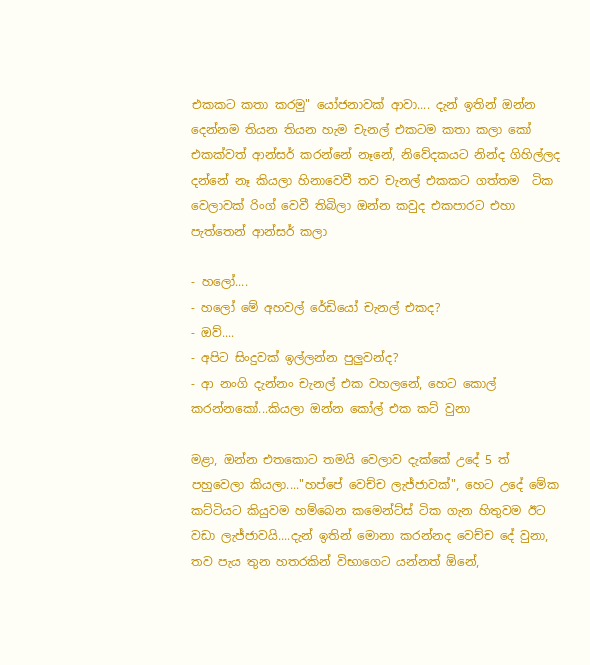එකකට කතා කරමු" යෝජනාවක් ආවා.... දැන් ඉතින් ඔන්න දෙන්නම තියන තියන හැම චැනල් එකටම කතා කලා කෝ එකක්වත් ආන්සර් කරන්නේ නෑනේ, නිවේදකයට නින්ද ගිහිල්ලද දන්නේ නෑ කියලා හිනාවෙවී තව චැනල් එකකට ගත්තම  ටික වෙලාවක් රිංග් වෙවී තිබිලා ඔන්න කවුද එකපාරට එහා පැත්තෙන් ආන්සර් කලා

- හලෝ....
- හලෝ මේ අහවල් රේඩියෝ චැනල් එකද?
- ඔව්....
- අපිට සිංදුවක් ඉල්ලන්න පුලුවන්ද?
- ආ නංගි දැන්නං චැනල් එක වහලනේ, හෙට කොල් කරන්නකෝ...කියලා ඔන්න කෝල් එක කට් වුනා

මළා, ඔන්න එතකොට තමයි වෙලාව දැක්කේ උදේ 5 ත් පහුවෙලා කියලා...."හප්පේ වෙච්ච ලැජ්ජාවක්", හෙට උදේ මේක කට්ටියට කියුවම හම්බෙන කමෙන්ට්ස් ටික ගැන හිතුවම ඊට වඩා ලැජ්ජාවයි....දැන් ඉතින් මොනා කරන්නද වෙච්ච දේ වුනා, තව පැය තුන හතරකින් විභාගෙට යන්නත් ඕනේ,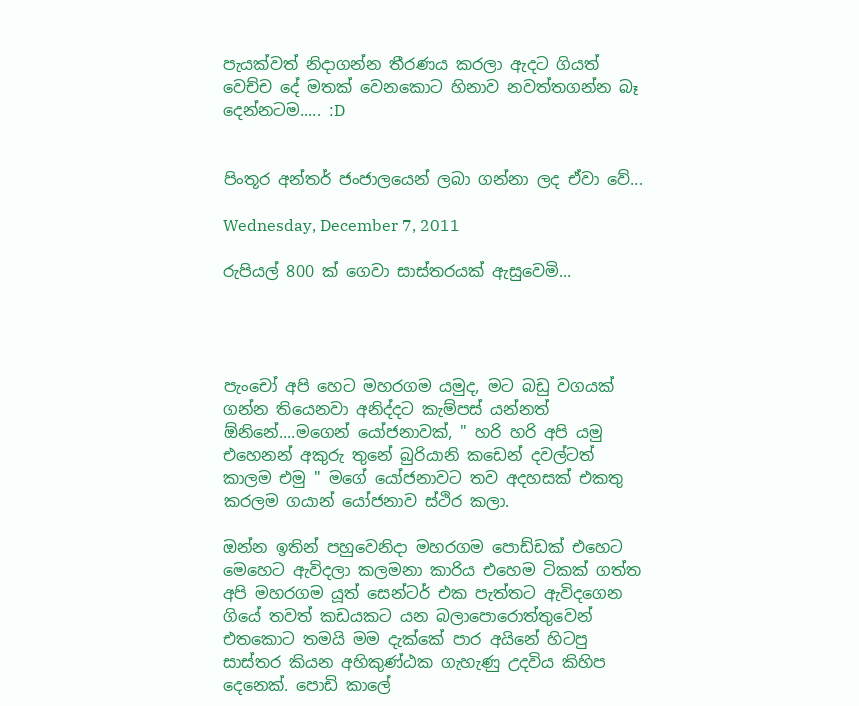පැයක්වත් නිදාගන්න තීරණය කරලා ඇදට ගියත් වෙච්ච දේ මතක් වෙනකොට හිනාව නවත්තගන්න බෑ දෙන්නටම..... :D


පිංතූර අන්තර් ජංජාලයෙන් ලබා ගන්නා ලද ඒවා වේ...

Wednesday, December 7, 2011

රුපියල් 800 ක් ගෙවා සාස්තරයක් ඇසුවෙමි...




පැංචෝ අපි හෙට මහරගම යමුද, මට බඩු වගයක් ගන්න තියෙනවා අනිද්දට කැම්පස් යන්නත් ඕනිනේ....මගෙන් යෝජනාවක්, " හරි හරි අපි යමු එහෙනන් අකුරු තුනේ බුරියානි කඩෙන් දවල්ටත් කාලම එමු " මගේ යෝජනාවට තව අදහසක් එකතු කරලම ගයාන් යෝජනාව ස්ථිර කලා.

ඔන්න ඉතින් පහුවෙනිදා මහරගම පොඩ්ඩක් එහෙට මෙහෙට ඇවිදලා කලමනා කාරිය එහෙම ටිකක් ගත්ත අපි මහරගම යූත් සෙන්ටර් එක පැත්තට ඇවිදගෙන ගියේ තවත් කඩයකට යන බලාපොරොත්තුවෙන් එතකොට තමයි මම දැක්කේ පාර අයිනේ හිටපු සාස්තර කියන අහිකුණ්ඨක ගැහැණු උදවිය කිහිප දෙනෙක්. පොඩි කාලේ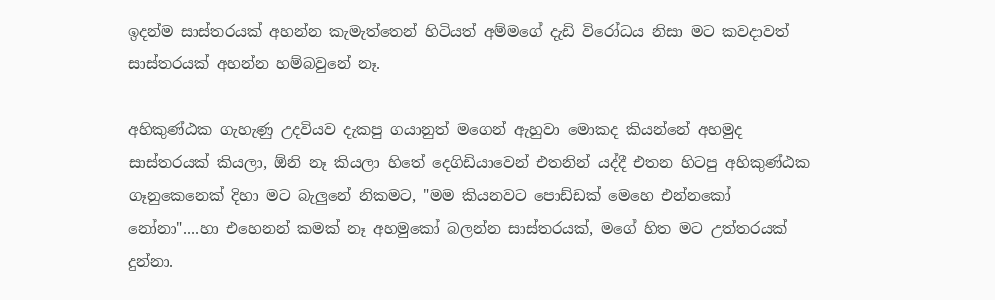ඉදන්ම සාස්තරයක් අහන්න කැමැත්තෙන් හිටියත් අම්මගේ දැඩි විරෝධය නිසා මට කවදාවත් සාස්තරයක් අහන්න හම්බවුනේ නෑ.

අහිකුණ්ඨක ගැහැණු උදවියව දැකපු ගයානුත් මගෙන් ඇහුවා මොකද කියන්නේ අහමුද සාස්තරයක් කියලා, ඕනි නෑ කියලා හිතේ දෙගිඩියාවෙන් එතනින් යද්දී එතන හිටපු අහිකුණ්ඨක ගෑනුකෙනෙක් දිහා මට බැලුනේ නිකමට, "මම කියනවට පොඩ්ඩක් මෙහෙ එන්නකෝ නෝනා"....හා එහෙනන් කමක් නෑ අහමුකෝ බලන්න සාස්තරයක්, මගේ හිත මට උත්තරයක් දුන්නා.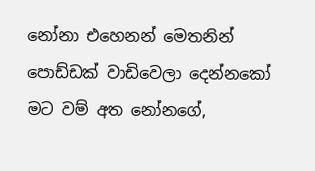නෝනා එහෙනන් මෙතනින් පොඩ්ඩක් වාඩිවෙලා දෙන්නකෝ මට වම් අත නෝනගේ,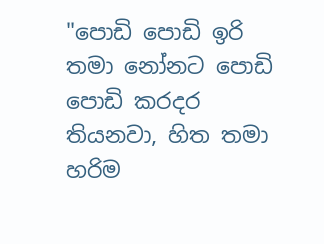"පොඩි පොඩි ඉරි තමා නෝනට පොඩි පොඩි කරදර තියනවා, හිත තමා හරිම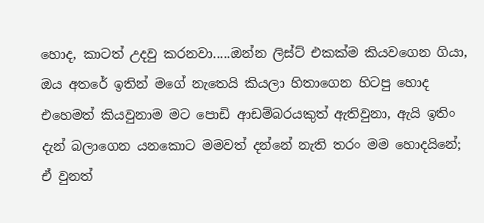හොද, කාටත් උදවු කරනවා.....ඔන්න ලිස්ට් එකක්ම කියවගෙන ගියා, ඔය අතරේ ඉතින් මගේ නැතෙයි කියලා හිතාගෙන හිටපු හොද එහෙමත් කියවුනාම මට පොඩි ආඩම්බරයකුත් ඇතිවුනා, ඇයි ඉතිං දැන් බලාගෙන යනකොට මමවත් දන්නේ නැති තරං මම හොදයිනේ; ඒ වුනත්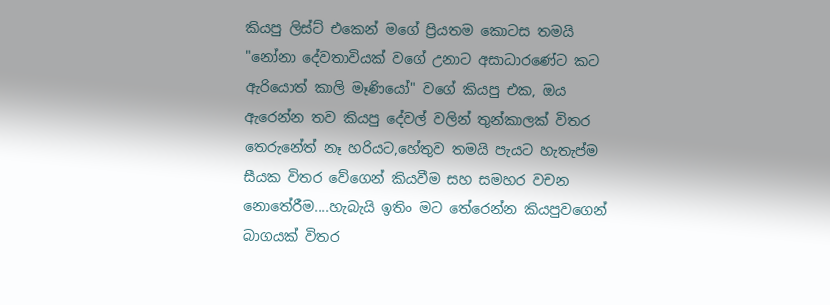කියපු ලිස්ට් එකෙන් මගේ ප්‍රියතම කොටස තමයි "නෝනා දේවතාවියක් වගේ උනාට අසාධාරණේට කට ඇරියොත් කාලි මෑණියෝ" වගේ කියපු එක, ඔය ඇරෙන්න තව කියපු දේවල් වලින් තුන්කාලක් විතර තෙරුනේත් නෑ හරියට,හේතුව තමයි පැයට හැතැප්ම සීයක විතර වේගෙන් කියවීම සහ සමහර වචන නොතේරීම....හැබැයි ඉතිං මට තේරෙන්න කියපුවගෙන් බාගයක් විතර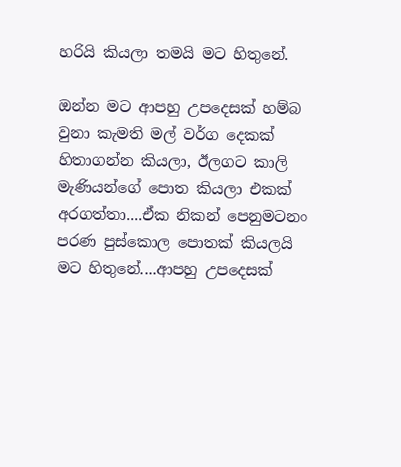හරියි කියලා තමයි මට හිතුනේ.

ඔන්න මට ආපහු උපදෙසක් හම්බ වුනා කැමති මල් වර්ග දෙකක් හිතාගන්න කියලා, ඊලගට කාලි මැණියන්ගේ පොත කියලා එකක් අරගත්තා....ඒක නිකන් පෙනුමටනං පරණ පුස්කොල පොතක් කියලයි මට හිතුනේ....ආපහු උපදෙසක්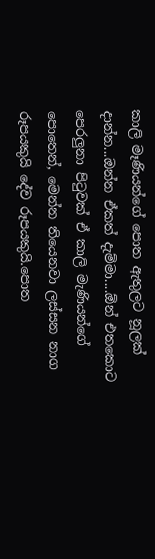කාලි මෑණියන්ගේ පොත ඇතුලට නූලක් දාන්න...ඔන්න ඒකත් දැම්මා....ඕන් එතකොට පෙරලුනා පි‍ටුවක් ඒ කාලි මැණියන්ගේ පොතෙන්, මෙන්න තියෙනවා ලස්සන නාග රූපයකුයි දේව රූපයකුයි.පොත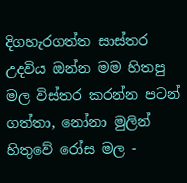දිගහැරගත්ත සාස්තර උදවිය ඔන්න මම හිතපු මල විස්තර කරන්න පටන් ගත්තා, නෝනා මුලින් හිතුවේ රෝස මල -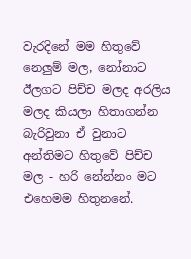වැරදිනේ මම හිතුවේ නෙලුම් මල, නෝනාට ඊලගට පිච්ච මලද අරලිය මලද කියලා හිතාගන්න බැරිවුනා ඒ වුනාට අන්තිමට හිතුවේ පිච්ච මල - හරි නේන්නං මට එහෙමම හිතුනනේ.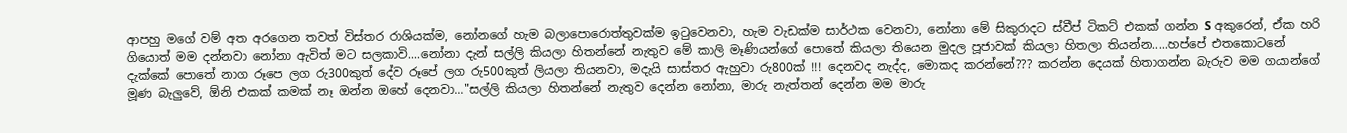ආපහු මගේ වම් අත අරගෙන තවත් විස්තර රාශියක්ම, නෝනගේ හැම බලාපොරොත්තුවක්ම ඉ‍ටුවෙනවා, හැම වැඩක්ම සාර්ථක වෙනවා, නෝනා මේ සිකුරාදට ස්වීප් ටිකට් එකක් ගන්න S අකුරෙන්, ඒක හරි ගියොත් මම දන්නවා නෝනා ඇවිත් මට සලකාවි....නෝනා දැන් සල්ලි කියලා හිතන්නේ නැතුව මේ කාලි මෑණියන්ගේ පොතේ කියලා තියෙන මුදල පූජාවක් කියලා හිතලා තියන්න.....හප්පේ එතකොටනේ දැක්කේ පොතේ නාග රූපෙ ලග රු300කුත් දේව රූපේ ලග රු500කුත් ලියලා තියනවා, මදැයි සාස්තර ඇහුවා රු800ක් !!! දෙනවද නැද්ද, මොකද කරන්නේ??? කරන්න දෙයක් හිතාගන්න බැරුව මම ගයාන්ගේ මූණ බැලුවේ, ඕනි එකක් කමක් නෑ ඔන්න ඔහේ දෙනවා..."සල්ලි කියලා හිතන්නේ නැතුව දෙන්න නෝනා, මාරු නැත්තන් දෙන්න මම මාරු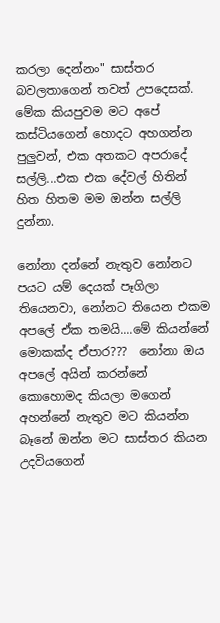කරලා දෙන්නං" සාස්තර බවලතාගෙන් තවත් උපදෙසක්. මේක කියපුවම මට අපේ කස්ටියගෙන් හොදට අහගන්න පුලුවන්, එක අතකට අපරාදේ සල්ලි...එක එක දේවල් හිතින් හිත හිතම මම ඔන්න සල්ලි දුන්නා.

නෝනා දන්නේ නැතුව නෝනට පයට යම් දෙයක් පෑගිලා තියෙනවා, නෝනට තියෙන එකම අපලේ ඒක තමයි....මේ කියන්නේ මොකක්ද ඒපාර???  නෝනා ඔය අපලේ අයින් කරන්නේ කොහොමද කියලා මගෙන් අහන්නේ නැතුව මට කියන්න බෑනේ ඔන්න මට සාස්තර කියන උදවියගෙන්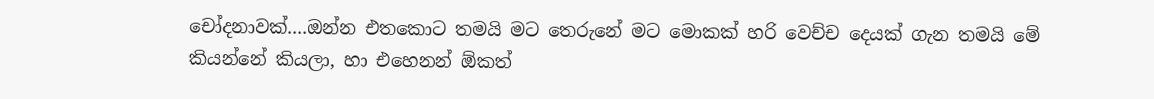චෝදනාවක්....ඔන්න එතකොට තමයි මට තෙරුනේ මට මොකක් හරි වෙච්ච දෙයක් ගැන තමයි මේ කියන්නේ කියලා, හා එහෙනන් ඕකත්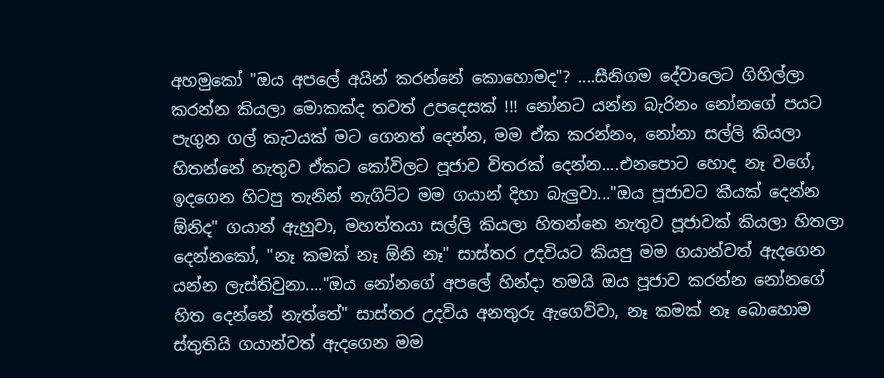අහමුකෝ "ඔය අපලේ අයින් කරන්නේ කොහොමද"? ....සීනිගම දේවාලෙට ගිහිල්ලා කරන්න කියලා මොකක්ද තවත් උපදෙසක් !!! නෝනට යන්න බැරිනං නෝනගේ පයට පැගුන ගල් කැටයක් මට ගෙනත් දෙන්න, මම ඒක කරන්නං, නෝනා සල්ලි කියලා හිතන්නේ නැතුව ඒකට කෝවිලට පූජාව විතරක් දෙන්න....එනපොට හොද නෑ වගේ, ඉදගෙන හිටපු තැනින් නැගිට්ට මම ගයාන් දිහා බැලුවා..."ඔය පූජාවට කීයක් දෙන්න ඕනිද" ගයාන් ඇහුවා, මහත්තයා සල්ලි කියලා හිතන්නෙ නැතුව පූජාවක් කියලා හිතලා දෙන්නකෝ, "නෑ කමක් නෑ ඕනි නෑ" සාස්තර උදවියට කියපු මම ගයාන්වත් ඇදගෙන යන්න ලැස්තිවුනා...."ඔය නෝනගේ අපලේ හින්දා තමයි ඔය පූජාව කරන්න නෝනගේ හිත දෙන්නේ නැත්තේ" සාස්තර උදවිය අනතුරු ඇගෙව්වා, නෑ කමක් නෑ බොහොම ස්තුතියි ගයාන්වත් ඇදගෙන මම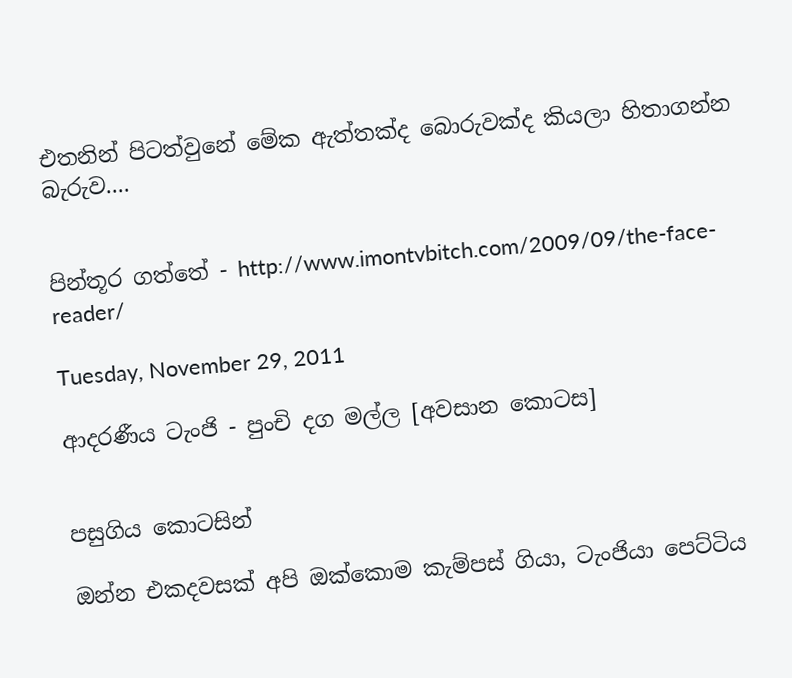එතනින් පිටත්වුනේ මේක ඇත්තක්ද බොරුවක්ද කියලා හිතාගන්න බැරුව....


පින්තූර ගත්තේ - http://www.imontvbitch.com/2009/09/the-face-reader/

Tuesday, November 29, 2011

ආදරණීය ටැංජි - පුංචි දග මල්ල [අවසාන කොටස]


පසුගිය කොටසින්

ඔන්න එකදවසක් අපි ඔක්කොම කැම්පස් ගියා, ටැංජියා පෙට්ටිය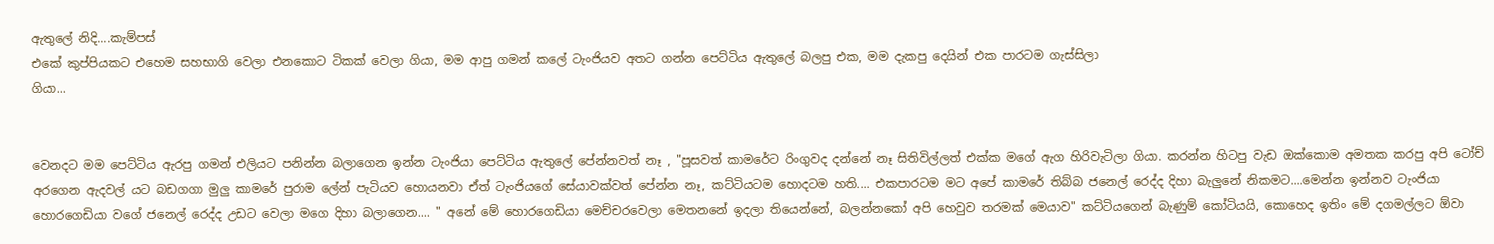ඇතුලේ නිදි....කැම්පස්
එකේ කුප්පියකට එහෙම සහභාගි වෙලා එනකොට ටිකක් වෙලා ගියා, මම ආපු ගමන් කලේ ටැංජියව අතට ගන්න පෙට්ටිය ඇතුලේ බලපු එක, මම දැකපු දෙයින් එක පාරටම ගැස්සිලා
ගියා...


වෙනදට මම පෙට්ටිය ඇරපු ගමන් එලියට පනින්න බලාගෙන ඉන්න ටැංජියා පෙට්ටිය ඇතුලේ පේන්නවත් නෑ , "පූසවත් කාමරේට රිංගුවද දන්නේ නෑ සිතිවිල්ලත් එක්ක මගේ ඇග හිරිවැටිලා ගියා. කරන්න හිටපු වැඩ ඔක්කොම අමතක කරපු අපි ටෝච් අරගෙන ඇදවල් යට බඩගගා මුලු කාමරේ පුරාම ලේන් පැටියව හොයනවා ඒත් ටැංජියගේ සේයාවක්වත් පේන්න නෑ, කට්ටියටම හොදටම හති.... එකපාරටම මට අපේ කාමරේ තිබ්බ ජනෙල් රෙද්ද දිහා බැලුනේ නිකමට....මෙන්න ඉන්නව ටැංජියා හොරගෙඩියා වගේ ජනෙල් රෙද්ද උඩට වෙලා මගෙ දිහා බලාගෙන.... " අනේ මේ හොරගෙඩියා මෙච්චරවෙලා මෙතනනේ ඉදලා තියෙන්නේ, බලන්නකෝ අපි හෙවුව තරමක් මෙයාව" කට්ටියගෙන් බැණුම් කෝටියයි, කොහෙද ඉතිං මේ දගමල්ලට ඕවා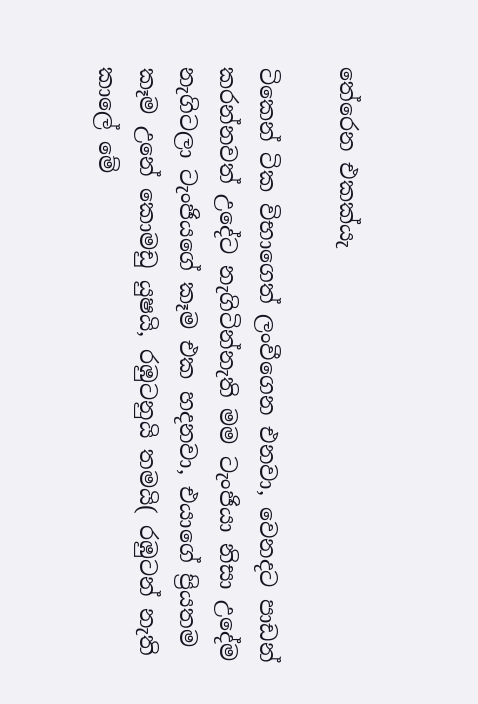තේරෙන එකක්යැ

ටිකෙන් ටික විභාගෙත් ලංවීගෙන එනවා, වෙනදට පාඩන් කරන්නවත් උදේට නැගිටින්නැති මම ටැංජියා නිසා උදේම නැගිටලා ටැංජියගේ කෑම එක හදනවා, එයාගේ ප්‍රියතම කෑම උනේ කොමඩු යුෂයි, රඹුටනුයි තමයි( රඹුටන් නැති කාලේ මේ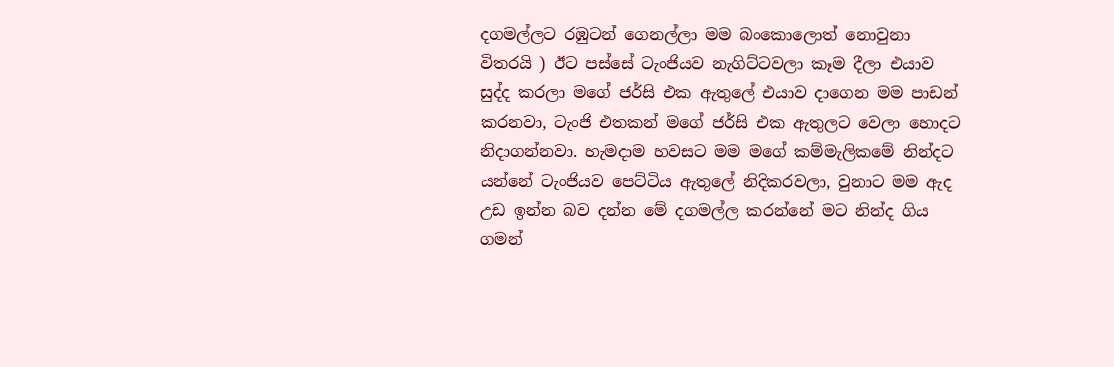දගමල්ලට රඹුටන් ගෙනල්ලා මම බංකොලොත් නොවුනා විතරයි ) ඊට පස්සේ ටැංජියව නැගිට්ටවලා කෑම දීලා එයාව සුද්ද කරලා මගේ ජර්සි එක ඇතුලේ එයාව දාගෙන මම පාඩන් කරනවා, ටැංජි එතකන් මගේ ජර්සි එක ඇතුලට වෙලා හොදට නිදාගන්නවා. හැමදාම හවසට මම මගේ කම්මැලිකමේ නින්දට යන්නේ ටැංජියව පෙට්ටිය ඇතුලේ නිදිකරවලා, වුනාට මම ඇද උඩ ඉන්න බව දන්න මේ දගමල්ල කරන්නේ මට නින්ද ගිය ගමන්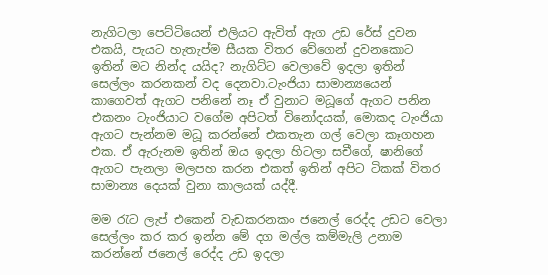නැගිටලා පෙට්ටියෙන් එලියට ඇවිත් ඇග උඩ රේස් දුවන එකයි, පැයට හැතැප්ම සීයක විතර වේගෙන් දුවනකොට ඉතින් මට නින්ද යයිද? නැගිට්ට වෙලාවේ ඉදලා ඉතින් සෙල්ලං කරනකන් වද දෙනවා.ටැංජියා සාමාන්‍යයෙන් කාගෙවත් ඇගට පනිනේ නෑ ඒ වුනාට මධූගේ ඇගට පනින එකනං ටැංජියාට වගේම අපිටත් විනෝදයක්, මොකද ටැංජියා ඇගට පැන්නම මධූ කරන්නේ එකතැන ගල් වෙලා කෑගහන එක. ඒ ඇරුනම ඉතින් ඔය ඉදලා හිටලා සචීගේ, ෂානිගේ ඇගට පැනලා මලපහ කරන එකත් ඉතින් අපිට ටිකක් විතර සාමාන්‍ය දෙයක් වුනා කාලයක් යද්දී.

මම ‍රැට ලැප් එකෙන් වැඩකරනකං ජනෙල් රෙද්ද උඩට වෙලා සෙල්ලං කර කර ඉන්න මේ දග මල්ල කම්මැලි උනාම කරන්නේ ජනෙල් රෙද්ද උඩ ඉදලා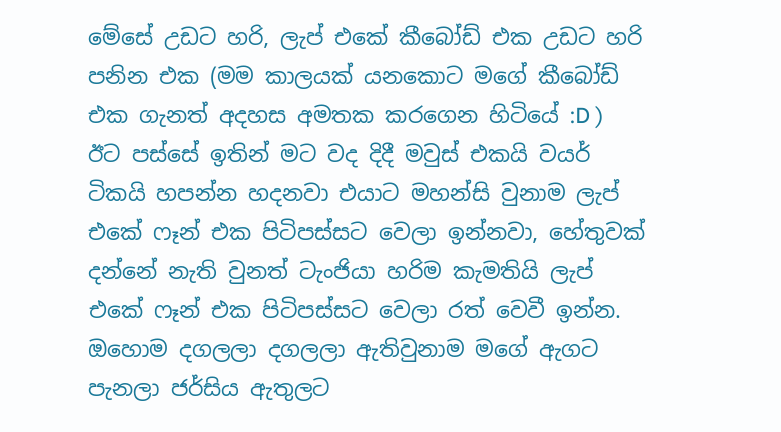මේසේ උඩට හරි, ලැප් එකේ කීබෝඩ් එක උඩට හරි පනින එක (මම කාලයක් යනකොට මගේ කීබෝඩ් එක ගැනත් අදහස අමතක කරගෙන හිටියේ :D )  ඊට පස්සේ ඉතින් මට වද දිදී මවුස් එකයි වයර් ටිකයි හපන්න හදනවා එයාට මහන්සි වුනාම ලැප් එකේ ෆෑන් එක පිටිපස්සට වෙලා ඉන්නවා, හේතුවක් දන්නේ නැති වුනත් ටැංජියා හරිම කැමතියි ලැප් එකේ ෆෑන් එක පිටිපස්සට වෙලා රත් වෙවී ඉන්න. ඔහොම දගලලා දගලලා ඇතිවුනාම මගේ ඇගට පැනලා ජර්සිය ඇතුලට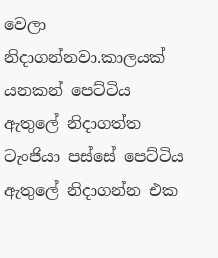වෙලා නිදාගන්නවා.කාලයක් යනකන් පෙට්ටිය ඇතුලේ නිදාගත්ත ටැංජියා පස්සේ පෙට්ටිය ඇතුලේ නිදාගන්න එක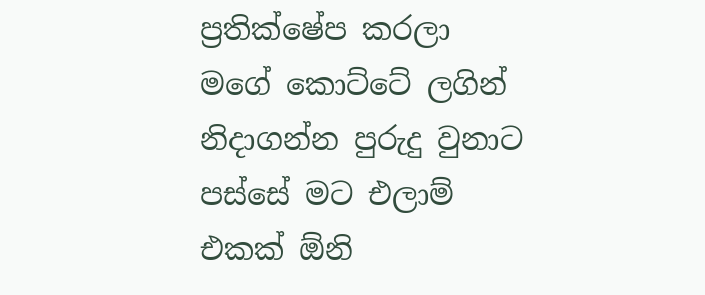ප්‍රතික්ෂේප කරලා මගේ කොට්ටේ ලගින් නිදාගන්න පුරුදු වුනාට පස්සේ මට එලාම් එකක් ඕනි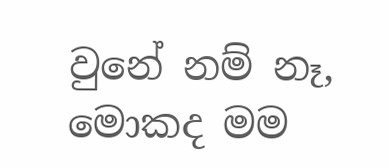වුනේ නම් නෑ, මොකද මම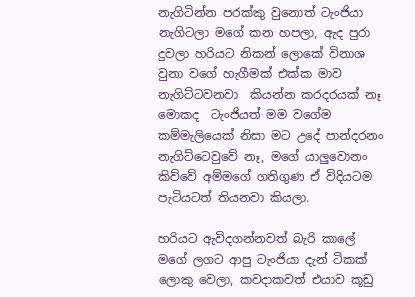නැගිටින්න පරක්කු වුනොත් ටැංජියා නැගිටලා මගේ කන හපලා, ඇද පුරා දුවලා හරියට නිකන් ලොකේ විනාශ වුනා වගේ හැගීමක් එක්ක මාව නැගිට්ටවනවා  කියන්න කරදරයක් නෑ මොකද  ටැංජියත් මම වගේම කම්මැලියෙක් නිසා මට උදේ පාන්දරනං නැගිට්ටෙවුවේ නෑ, මගේ යාලුවොනං කිව්වේ අම්මගේ ගතිගුණ ඒ විදියටම පැටියටත් තියනවා කියලා.

හරියට ඇවිදගන්නවත් බැරි කාලේ මගේ ලගට ආපු ටැංජියා දැන් ටිකක් ලොකු වෙලා, කවදාකවත් එයාව කූඩු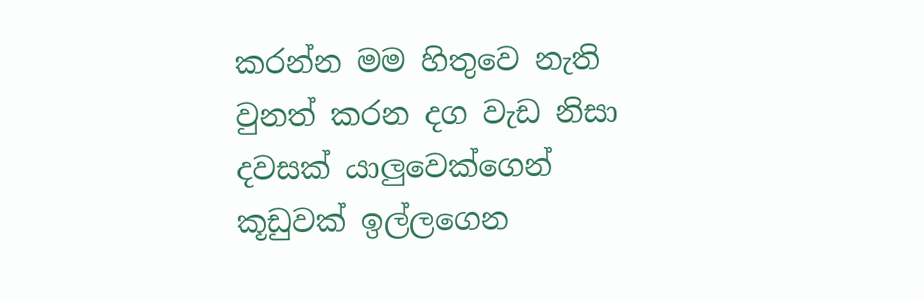කරන්න මම හිතුවෙ නැති වුනත් කරන දග වැඩ නිසා දවසක් යාලුවෙක්ගෙන් කූඩුවක් ඉල්ලගෙන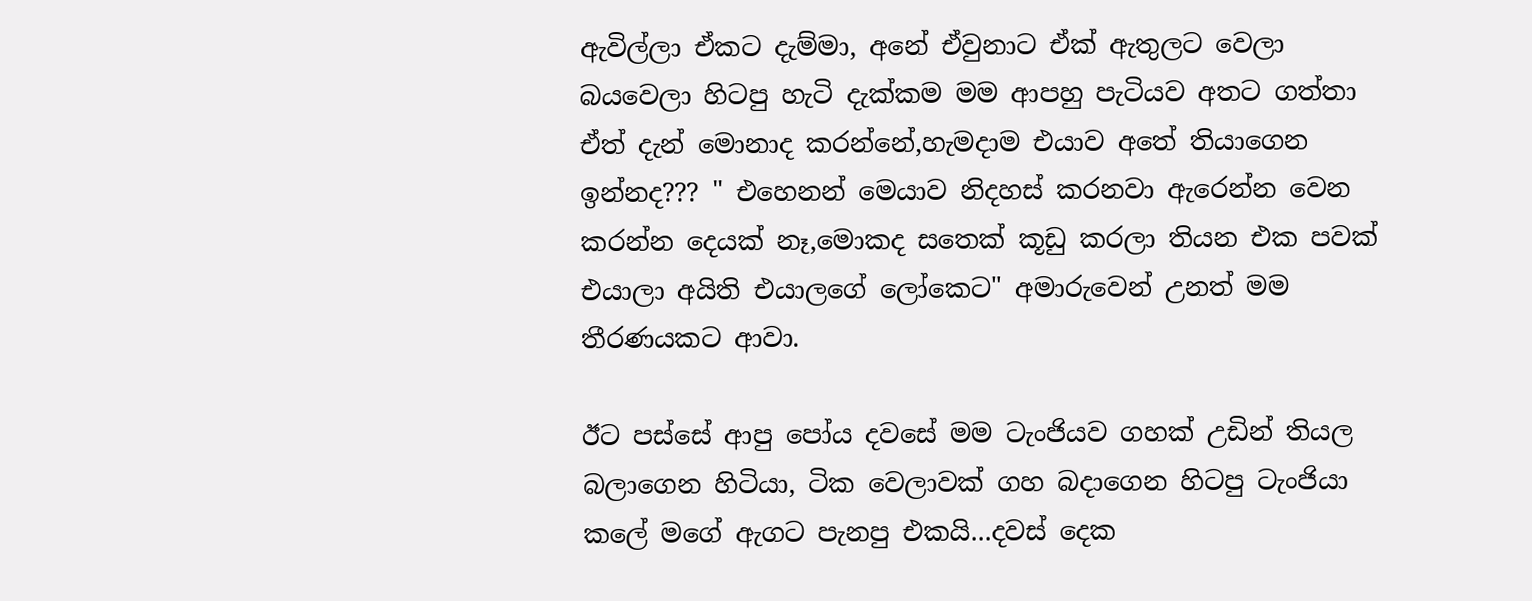ඇවිල්ලා ඒකට දැම්මා, අනේ ඒවුනාට ඒක් ඇතුලට වෙලා බයවෙලා හිටපු හැටි දැක්කම මම ආපහු පැටියව අතට ගත්තා ඒත් දැන් මොනාද කරන්නේ,හැමදාම එයාව අතේ තියාගෙන ඉන්නද??? " එහෙනන් මෙයාව නිදහස් කරනවා ඇරෙන්න වෙන කරන්න දෙයක් නෑ,මොකද සතෙක් කූඩු කරලා තියන එක පවක් එයාලා අයිති එයාලගේ ලෝකෙට" අමාරුවෙන් උනත් මම තීරණයකට ආවා.

ඊට පස්සේ ආපු පෝය දවසේ මම ටැංජියව ගහක් උඩින් තියල බලාගෙන හිටියා, ටික වෙලාවක් ගහ බදාගෙන හිටපු ටැංජියා කලේ මගේ ඇගට පැනපු එකයි...දවස් දෙක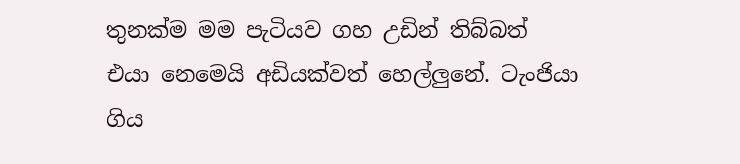තුනක්ම මම පැටියව ගහ උඩින් තිබ්බත් එයා නෙමෙයි අඩියක්වත් හෙල්ලුනේ. ටැංජියා ගිය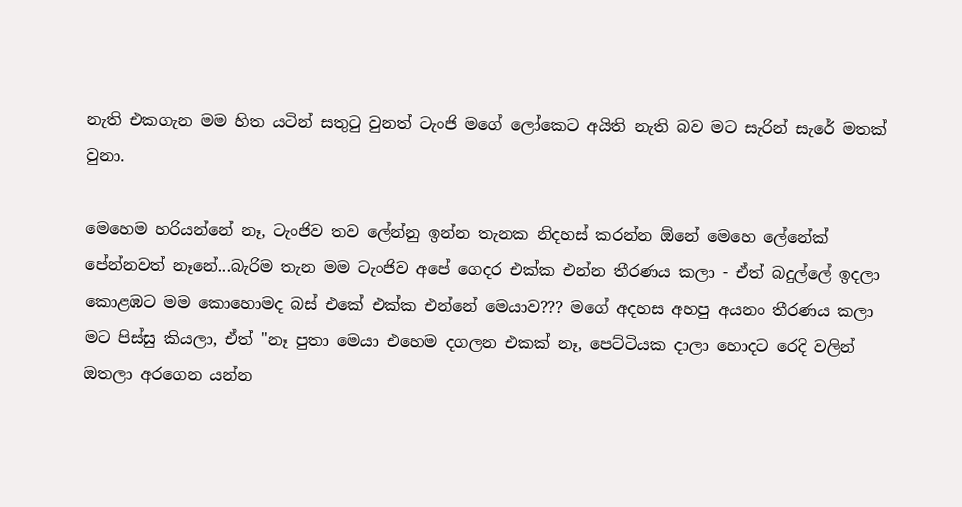නැති එකගැන මම හිත යටින් සතු‍ටු වුනත් ටැංජි මගේ ලෝකෙට අයිති නැති බව මට සැරින් සැරේ මතක් වුනා.

මෙහෙම හරියන්නේ නෑ, ටැංජිව තව ලේන්නු ඉන්න තැනක නිදහස් කරන්න ඕනේ මෙහෙ ලේනේක් පේන්නවත් නෑනේ...බැරිම තැන මම ටැංජිව අපේ ගෙදර එක්ක එන්න තීරණය කලා - ඒත් බදුල්ලේ ඉදලා කොළඹට මම කොහොමද බස් එකේ එක්ක එන්නේ මෙයාව??? මගේ අදහස අහපු අයනං තීරණය කලා මට පිස්සු කියලා, ඒත් "නෑ පුතා මෙයා එහෙම දගලන එකක් නෑ, පෙට්ටියක දාලා හොදට රෙදි වලින් ඔතලා අරගෙන යන්න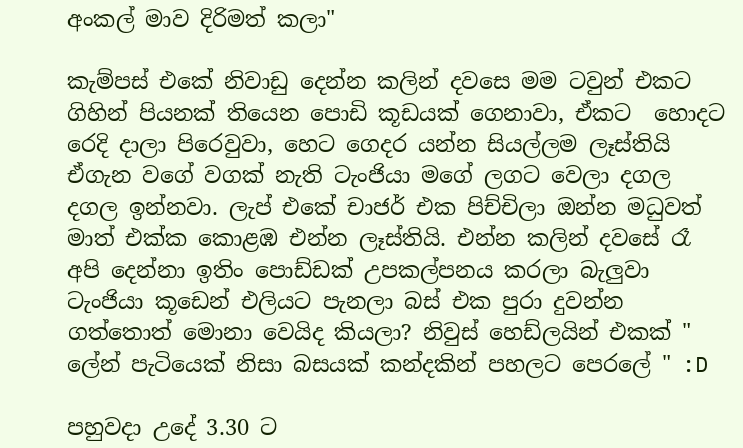අංකල් මාව දිරිමත් කලා"

කැම්පස් එකේ නිවාඩු දෙන්න කලින් දවසෙ මම ටවුන් එකට ගිහින් පියනක් තියෙන පොඩි කූඩයක් ගෙනාවා, ඒකට  හොදට රෙදි දාලා පිරෙවුවා, හෙට ගෙදර යන්න සියල්ලම ලෑස්තියි ඒගැන වගේ වගක් නැති ටැංජියා මගේ ලගට වෙලා දගල දගල ඉන්නවා. ලැප් එකේ චාජර් එක පිච්චිලා ඔන්න මධුවත් මාත් එක්ක කොළඹ එන්න ලෑස්තියි. එන්න කලින් දවසේ රෑ අපි දෙන්නා ඉතිං පොඩ්ඩක් උපකල්පනය කරලා බැලුවා ටැංජියා කූඩෙන් එලියට පැනලා බස් එක පුරා දුවන්න ගත්තොත් මොනා වෙයිද කියලා? නිවුස් හෙඩ්ලයින් එකක් " ලේන් පැටියෙක් නිසා බසයක් කන්දකින් පහලට පෙරලේ " :D

පහුවදා උදේ 3.30 ට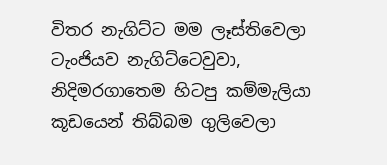විතර නැගිට්ට මම ලෑස්තිවෙලා ටැංජියව නැගිට්ටෙවුවා, නිදිමරගාතෙම හිටපු කම්මැලියා කූඩයෙන් තිබ්බම ගුලිවෙලා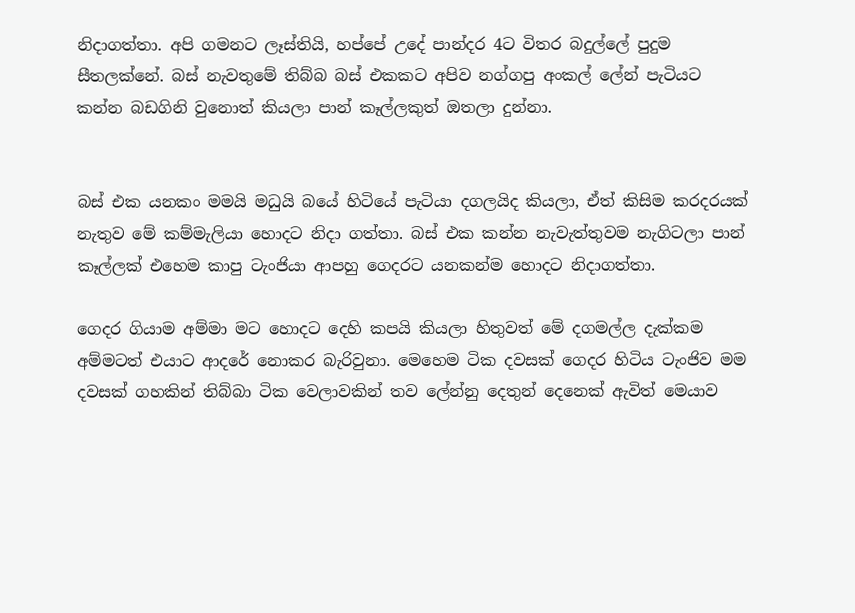නිදාගත්තා. අපි ගමනට ලෑස්තියි, හප්පේ උදේ පාන්දර 4ට විතර බදුල්ලේ පුදුම සීතලක්නේ. බස් නැවතුමේ තිබ්බ බස් එකකට අපිව නග්ගපු අංකල් ලේන් පැටියට කන්න බඩගිනි වුනොත් කියලා පාන් කෑල්ලකුත් ඔතලා දුන්නා.


බස් එක යනකං මමයි මධුයි බයේ හිටියේ පැටියා දගලයිද කියලා, ඒත් කිසිම කරදරයක් නැතුව මේ කම්මැලියා හොදට නිදා ගත්තා. බස් එක කන්න නැවැත්තුවම නැගිටලා පාන් කෑල්ලක් එහෙම කාපු ටැංජියා ආපහු ගෙදරට යනකන්ම හොදට නිදාගත්තා.

ගෙදර ගියාම අම්මා මට හොදට දෙහි කපයි කියලා හිතුවත් මේ දගමල්ල දැක්කම අම්මටත් එයාට ආදරේ නොකර බැරිවුනා. මෙහෙම ටික දවසක් ගෙදර හිටිය ටැංජිව මම දවසක් ගහකින් තිබ්බා ටික වෙලාවකින් තව ලේන්නු දෙතුන් දෙනෙක් ඇවිත් මෙයාව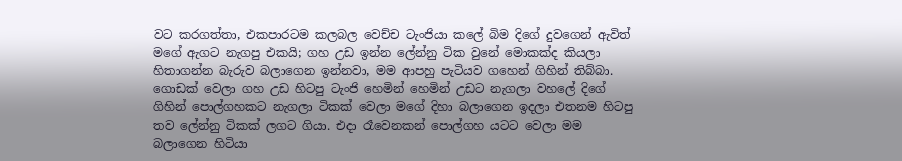වට කරගත්තා, එකපාරටම කලබල වෙච්ච ටැංජියා කලේ බිම දිගේ දුවගෙන් ඇවිත් මගේ ඇගට නැගපු එකයි; ගහ උඩ ඉන්න ලේන්නු ටික වුනේ මොකක්ද කියලා හිතාගන්න බැරුව බලාගෙන ඉන්නවා, මම ආපහු පැටියව ගහෙන් ගිහින් තිබ්බා. ගොඩක් වෙලා ගහ උඩ හිටපු ටැංජි හෙමින් හෙමින් උඩට නැගලා වහලේ දිගේ ගිහින් පොල්ගහකට නැගලා ටිකක් වෙලා මගේ දිහා බලාගෙන ඉදලා එතනම හිටපු තව ලේන්නු ටිකක් ලගට ගියා. එදා රෑවෙනකන් පොල්ගහ යටට වෙලා මම බලාගෙන හිටියා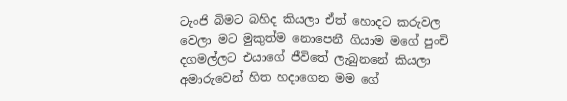ටැංජි බිමට බහිද කියලා ඒත් හොදට කරුවල වෙලා මට මුකුත්ම නොපෙනී ගියාම මගේ පුංචි දගමල්ලට එයාගේ ජීවිතේ ලැබුනනේ කියලා අමාරුවෙන් හිත හදාගෙන මම ගේ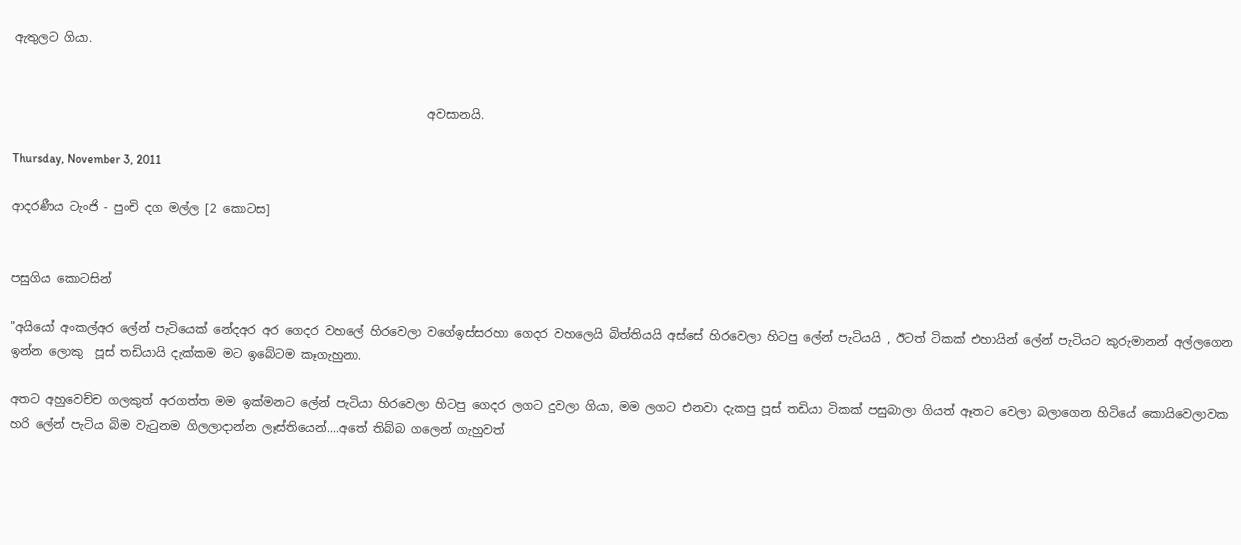ඇතුලට ගියා.


                                                                     අවසානයි.

Thursday, November 3, 2011

ආදරණීය ටැංජි - පුංචි දග මල්ල [2 කොටස]


පසුගිය කොටසින්

"අයියෝ අංකල්අර ලේන් පැටියෙක් නේදඅර අර ගෙදර වහලේ හිරවෙලා වගේඉස්සරහා ගෙදර වහලෙයි බිත්තියයි අස්සේ හිරවෙලා හිටපු ලේන් පැටියයි , ඊටත් ටිකක් එහායින් ලේන් පැටියට කුරුමානන් අල්ලගෙන ඉන්න ලොකු  පූස් තඩියායි දැක්කම මට ඉබේටම කෑගැහුනා.

අතට අහුවෙච්ච ගලකුත් අරගත්ත මම ඉක්මනට ලේන් පැටියා හිරවෙලා හිටපු ගෙදර ලගට දුවලා ගියා, මම ලගට එනවා දැකපු පූස් තඩියා ටිකක් පසුබාලා ගියත් ඈතට වෙලා බලාගෙන හිටියේ කොයිවෙලාවක හරි ලේන් පැටිය බිම වැටුනම ගිලලාදාන්න ලෑස්තියෙන්....අතේ තිබ්බ ගලෙන් ගැහුවත්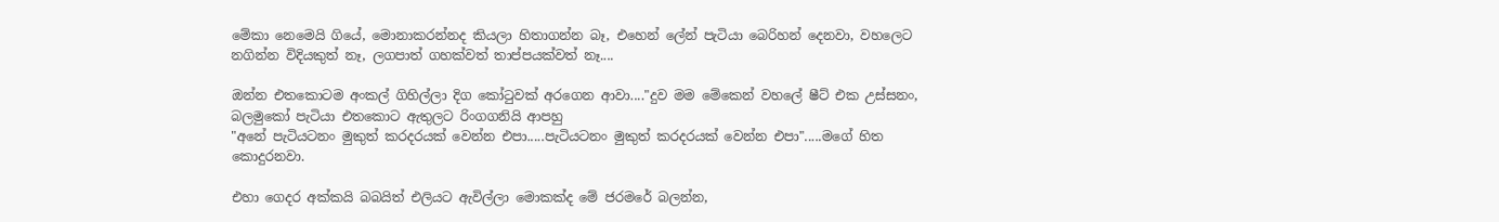මේකා නෙමෙයි ගියේ, මොනාකරන්නද කියලා හිතාගන්න බෑ, එහෙන් ලේන් පැටියා බෙරිහන් දෙනවා, වහලෙට නගින්න විදියකුත් නෑ, ලගපාත් ගහක්වත් තාප්පයක්වත් නෑ....

ඔන්න එතකොටම අංකල් ගිහිල්ලා දිග කෝටුවක් අරගෙන ආවා...."දුව මම මේකෙන් වහලේ ෂීට් එක උස්සනං, බලමුකෝ පැටියා එතකොට ඇතුලට රිංගගනියි ආපහු
"අනේ පැටියටනං මුකුත් කරදරයක් වෙන්න එපා.....පැටියටනං මුකුත් කරදරයක් වෙන්න එපා".....මගේ හිත කොදුරනවා.

එහා ගෙදර අක්කයි බබයිත් එලියට ඇවිල්ලා මොකක්ද මේ ජරමරේ බලන්න,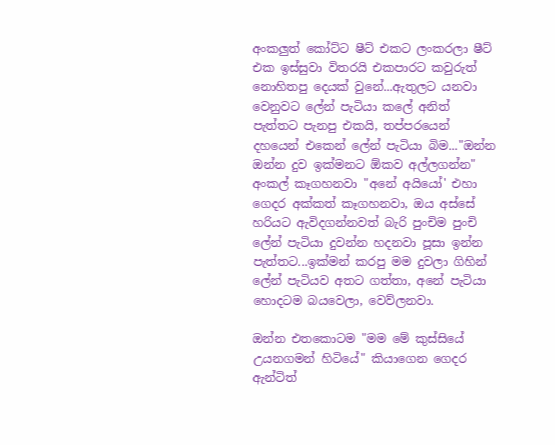අංකලුත් කෝට්ට ෂීට් එකට ලංකරලා ෂීට් එක ඉස්සුවා විතරයි එකපාරට කවුරුත් නොහිතපු දෙයක් වුනේ...ඇතුලට යනවා වෙනුවට ලේන් පැටියා කලේ අනිත් පැත්තට පැනපු එකයි, තප්පරයෙන් දහයෙන් එකෙන් ලේන් පැටියා බිම..."ඔන්න ඔන්න දුව ඉක්මනට ඕකව අල්ලගන්න" අංකල් කෑගහනවා "අනේ අයියෝ' එහා ගෙදර අක්කත් කෑගහනවා, ඔය අස්සේ හරියට ඇවිදගන්නවත් බැරි පුංචිම පුංචි ලේන් පැටියා දුවන්න හදනවා පූසා ඉන්න පැත්තට...ඉක්මන් කරපු මම දුවලා ගිහින් ලේන් පැටියව අතට ගත්තා, අනේ පැටියා හොදටම බයවෙලා, වෙව්ලනවා.

ඔන්න එතකොටම "මම මේ කුස්සියේ උයනගමන් හිටියේ" කියාගෙන ගෙදර ඇන්ටිත්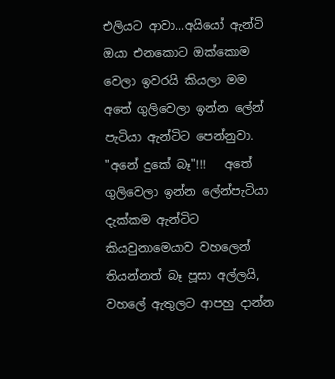එලියට ආවා...අයියෝ ඇන්ටි ඔයා එනකොට ඔක්කොම වෙලා ඉවරයි කියලා මම අතේ ගුලිවෙලා ඉන්න ලේන් පැටියා ඇන්ටිට පෙන්නුවා. "අනේ දුකේ බෑ"!!!   අතේ ගුලිවෙලා ඉන්න ලේන්පැටියා දැක්කම ඇන්ටිට කියවුනාමෙයාව වහලෙන් තියන්නත් බෑ පූසා අල්ලයි, වහලේ ඇතුලට ආපහු දාන්න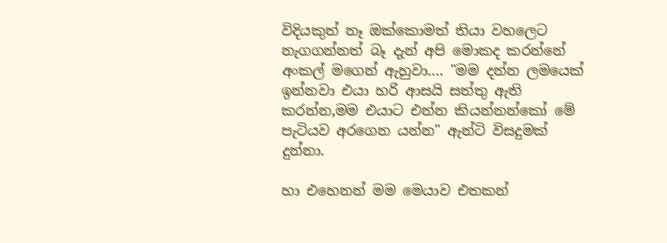විදියකුත් නෑ ඔක්කොමත් තියා වහලෙට නැගගන්නත් බෑ දැන් අපි මොකද කරන්නේ අංකල් මගෙන් ඇහුවා.... "මම දන්න ලමයෙක් ඉන්නවා එයා හරි ආසයි සත්තු ඇති කරන්න,මම එයාට එන්න කියන්නන්කෝ මේ පැටියව අරගෙන යන්න" ඇන්ටි විසදුමක් දුන්නා.

හා එහෙනන් මම මෙයාව එතකන්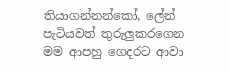තියාගන්නන්කෝ, ලේන් පැටියවත් තුරුලුකරගෙන මම ආපහු ගෙදරට ආවා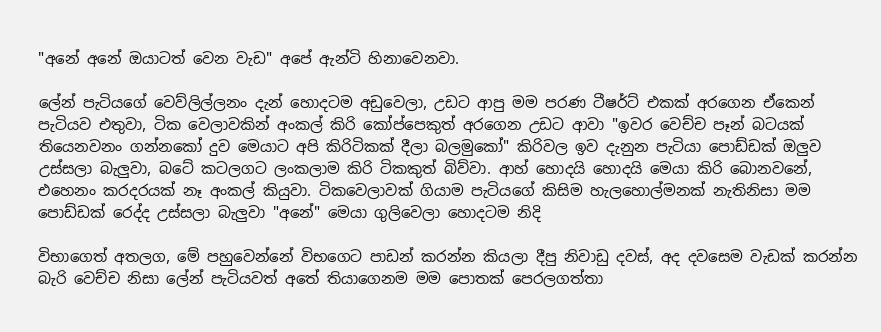"අනේ අනේ ඔයාටත් වෙන වැඩ" අපේ ඇන්ටි හිනාවෙනවා.

ලේන් පැටියගේ වෙව්ලිල්ලනං දැන් හොදටම අඩුවෙලා, උඩට ආපු මම පරණ ටීෂර්ට් එකක් අරගෙන ඒකෙන් පැටියව එතුවා, ටික වෙලාවකින් අංකල් කිරි කෝප්පෙකුත් අරගෙන උඩට ආවා "ඉවර වෙච්ච පෑන් බටයක් තියෙනවනං ගන්නකෝ දුව මෙයාට අපි කිරිටිකක් දීලා බලමුකෝ" කිරිවල ඉව දැනුන පැටියා පොඩ්ඩක් ඔලුව උස්සලා බැලුවා, බටේ කටලගට ලංකලාම කිරි ටිකකුත් බිව්වා. ආහ් හොදයි හොදයි මෙයා කිරි බොනවනේ, එහෙනං කරදරයක් නෑ අංකල් කියුවා. ටිකවෙලාවක් ගියාම පැටියගේ කිසිම හැලහොල්මනක් නැතිනිසා මම පොඩ්ඩක් රෙද්ද උස්සලා බැලුවා "අනේ" මෙයා ගුලිවෙලා හොදටම නිදි

විභාගෙත් අතලග, මේ පහුවෙන්නේ විභගෙට පාඩන් කරන්න කියලා දීපු නිවාඩු දවස්, අද දවසෙම වැඩක් කරන්න බැරි වෙච්ච නිසා ලේන් පැටියවත් අතේ තියාගෙනම මම පොතක් පෙරලගත්තා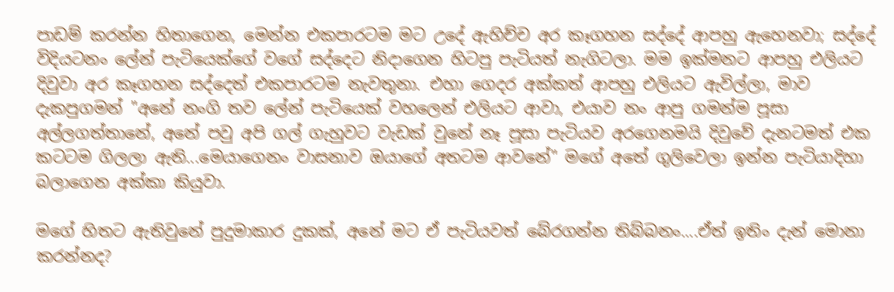පාඩම් කරන්න හිතාගෙන, මෙන්න එකපාරටම මට උදේ ඇහිච්ච අර කෑගහන සද්දේ ආපහු ඇහෙනවා; සද්දේ විදියටනං ලේන් පැටියෙක්ගේ වගේ සද්දෙට නිදාගෙන හිටපු පැටියත් නැගිටලා. මම ඉක්මනට ආපහු එලියට දිවුවා අර කෑගහන සද්දෙත් එකපාරටම නැවතුනා. එහා ගෙදර අක්කත් ආපහු එලියට ඇවිල්ලා, මාව දැකපුගමන් "අනේ නංගි තව ලේන් පැටියෙක් වහලෙන් එලියට ආවා, එයාව නං ආපු ගමන්ම පූසා අල්ලගත්තානේ, අනේ පවු අපි ගල් ගැහුවට වැඩක් වුනේ නෑ පූසා පැටියව අරගෙනමයි දිවුවේ දැනටමත් එක කටටම ගිලලා ඇති...මෙයාගෙනං වාසනාව ඔයාගේ අතටම ආවනේ" මගේ අතේ ගුලිවෙලා ඉන්න පැටියාදිහා බලාගෙන අක්කා කියුවා.

මගේ හිතට ඇතිවුනේ පුදුමාකාර දුකක්, අනේ මට ඒ පැටියවත් බේරගන්න තිබ්බනං....ඒත් ඉතිං දැන් මොනා කරන්නද?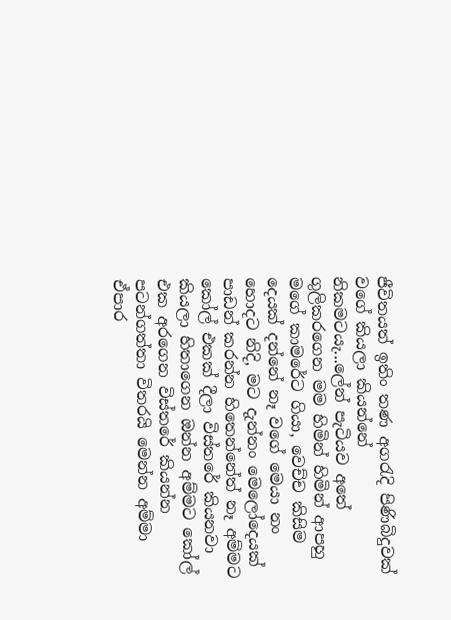ජීවිතයත් ඉතිං තණ අගරැදි පිණිබිදුවක් වගේ කියලා කියන්නේ නිකමටයැ...ලේන් පැටියව අතේ ගුලිකරගෙන මම හිමින් හිමින් ආපහු මගේ කාමරේට ගියා, වෙච්ච කිසිම දෙයක් දන්නේ නෑ වගේ මෙයා නං හොදට නිදි, මට දැන්නං මෙලෝදෙයක් පාඩන් කරන්න හිතෙන්නේත් නෑ අම්මට කෝල් එකක් දීලා විස්තරේ කියනවා කියලා හිතාගෙන ඔන්න අම්මට කෝල් එක අරගෙන විස්තරේ කියන්න පටන්ගත්තා විතරයි මෙන්න අම්මා ඒපාර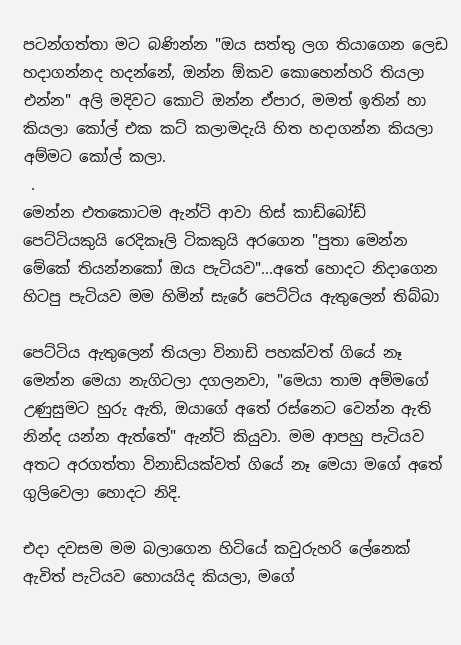පටන්ගත්තා මට බණින්න "ඔය සත්තු ලග තියාගෙන ලෙඩ හදාගන්නද හදන්නේ, ඔන්න ඕකව කොහෙන්හරි තියලා එන්න" අලි මදිවට කොටි ඔන්න ඒපාර, මමත් ඉතින් හා කියලා කෝල් එක කට් කලාමදැයි හිත හදාගන්න කියලා අම්මට කෝල් කලා.
 .
මෙන්න එතකොටම ඇන්ටි ආවා හිස් කාඩ්බෝඩ් පෙට්ටියකුයි රෙදිකෑලි ටිකකුයි අරගෙන "පුතා මෙන්න මේකේ තියන්නකෝ ඔය පැටියව"...අතේ හොදට නිදාගෙන හිටපු පැටියව මම හිමින් සැරේ පෙට්ටිය ඇතුලෙන් තිබ්බා

පෙට්ටිය ඇතුලෙන් තියලා විනාඩි පහක්වත් ගියේ නෑ මෙන්න මෙයා නැගිටලා දගලනවා, "මෙයා තාම අම්මගේ උණුසුමට හුරු ඇති, ඔයාගේ අතේ රස්නෙට වෙන්න ඇති නින්ද යන්න ඇත්තේ" ඇන්ටි කියුවා. මම ආපහු පැටියව අතට අරගත්තා විනාඩියක්වත් ගියේ නෑ මෙයා මගේ අතේ ගුලිවෙලා හොදට නිදි.

එදා දවසම මම බලාගෙන හිටියේ කවුරුහරි ලේනෙක් ඇවිත් පැටියව හොයයිද කියලා, මගේ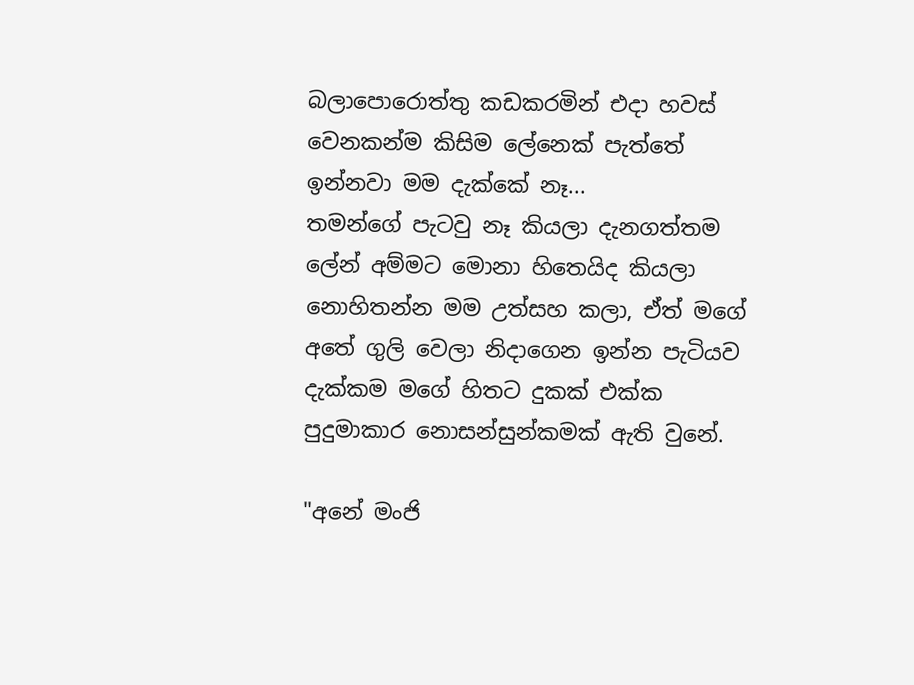බලාපොරොත්තු කඩකරමින් එදා හවස් වෙනකන්ම කිසිම ලේනෙක් පැත්තේ ඉන්නවා මම දැක්කේ නෑ...
තමන්ගේ පැටවු නෑ කියලා දැනගත්තම ලේන් අම්මට මොනා හිතෙයිද කියලා නොහිතන්න මම උත්සහ කලා, ඒත් මගේ අතේ ගුලි වෙලා නිදාගෙන ඉන්න පැටියව දැක්කම මගේ හිතට දුකක් එක්ක පුදුමාකාර නොසන්සුන්කමක් ඇති වුනේ.

"අනේ මංජි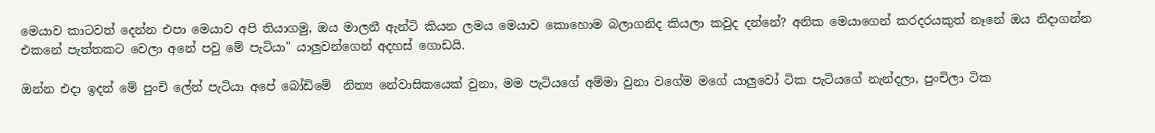මෙයාව කාටවත් දෙන්න එපා මෙයාව අපි තියාගමු, ඔය මාලනී ඇන්ටි කියන ලමය මෙයාව කොහොම බලාගනිද කියලා කවුද දන්නේ? අනික මෙයාගෙන් කරදරයකුත් නෑනේ ඔය නිදාගන්න එකනේ පැත්තකට වෙලා අනේ පවු මේ පැටියා" යාලුවන්ගෙන් අදහස් ගොඩයි.

ඔන්න එදා ඉදන් මේ පුංචි ලේන් පැටියා අපේ බෝඩිමේ  නිත්‍ය නේවාසිකයෙක් වුනා, මම පැටියගේ අම්මා වුනා වගේම මගේ යාලුවෝ ටික පැටියගේ නැන්දලා, පුංචිලා ටික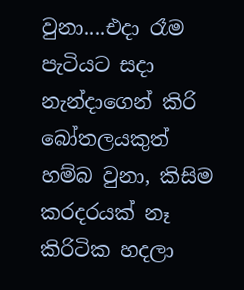වුනා....එදා රෑම පැටියට සදා නැන්දාගෙන් කිරි බෝතලයකුත් හම්බ වුනා, කිසිම කරදරයක් නෑ කිරිටික හදලා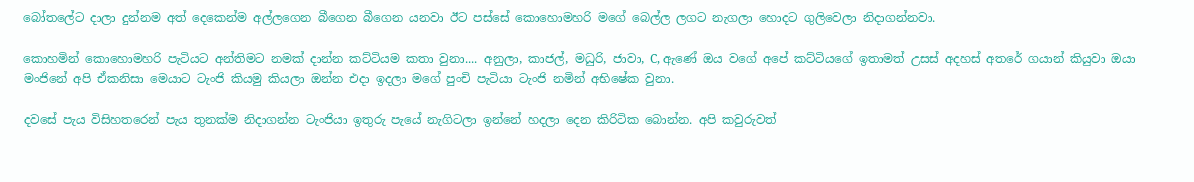බෝතලේට දාලා දුන්නම අත් දෙකෙන්ම අල්ලගෙන බීගෙන බීගෙන යනවා ඊට පස්සේ කොහොමහරි මගේ බෙල්ල ලගට නැගලා හොදට ගුලිවෙලා නිදාගන්නවා.

කොහමින් කොහොමහරි පැටියට අන්තිමට නමක් දාන්න කට්ටියම කතා වුනා.... අනුලා, කාජල්, මධුරි, ජාවා, C, ඇණේ ඔය වගේ අපේ කට්ටියගේ ඉතාමත් උසස් අදහස් අතරේ ගයාන් කියුවා ඔයා මංජිනේ අපි ඒකනිසා මෙයාට ටැංජි කියමු කියලා ඔන්න එදා ඉදලා මගේ පුංචි පැටියා ටැංජි නමින් අභිෂේක වුනා.

දවසේ පැය විසිහතරෙන් පැය තුනක්ම නිදාගන්න ටැංජියා ඉතුරු පැයේ නැගිටලා ඉන්නේ හදලා දෙන කිරිටික බොන්න. අපි කවුරුවත්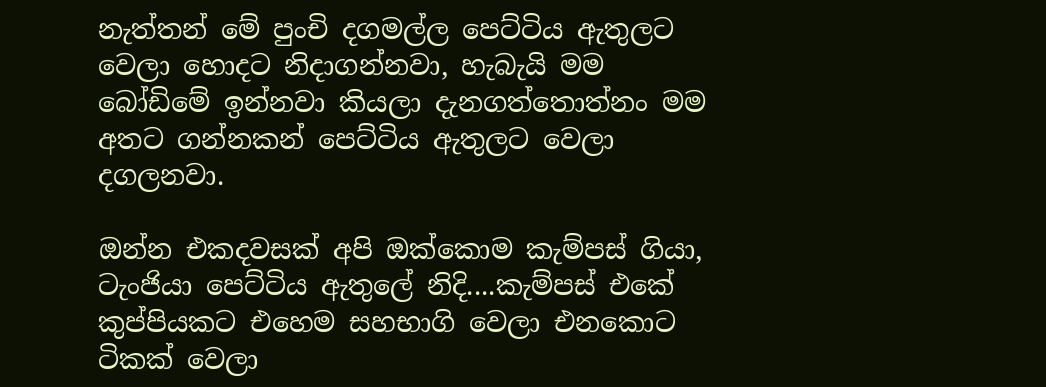නැත්තන් මේ පුංචි දගමල්ල පෙට්ටිය ඇතුලට වෙලා හොදට නිදාගන්නවා, හැබැයි මම බෝඩිමේ ඉන්නවා කියලා දැනගත්තොත්නං මම අතට ගන්නකන් පෙට්ටිය ඇතුලට වෙලා දගලනවා.

ඔන්න එකදවසක් අපි ඔක්කොම කැම්පස් ගියා, ටැංජියා පෙට්ටිය ඇතුලේ නිදි....කැම්පස් එකේ කුප්පියකට එහෙම සහභාගි වෙලා එනකොට ටිකක් වෙලා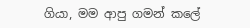ගියා, මම ආපු ගමන් කලේ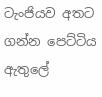ටැංජියව අතට ගන්න පෙට්ටිය ඇතුලේ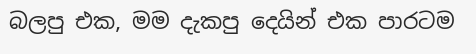බලපු එක, මම දැකපු දෙයින් එක පාරටම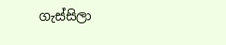ගැස්සිලා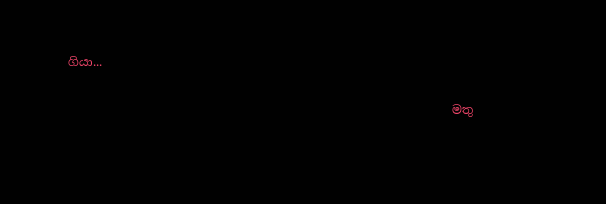ගියා...


                                                                මතු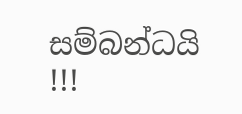සම්බන්ධයි !!!